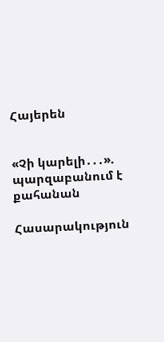Հայերեն


«Չի կարելի․․․». պարզաբանում է քահանան

Հասարակություն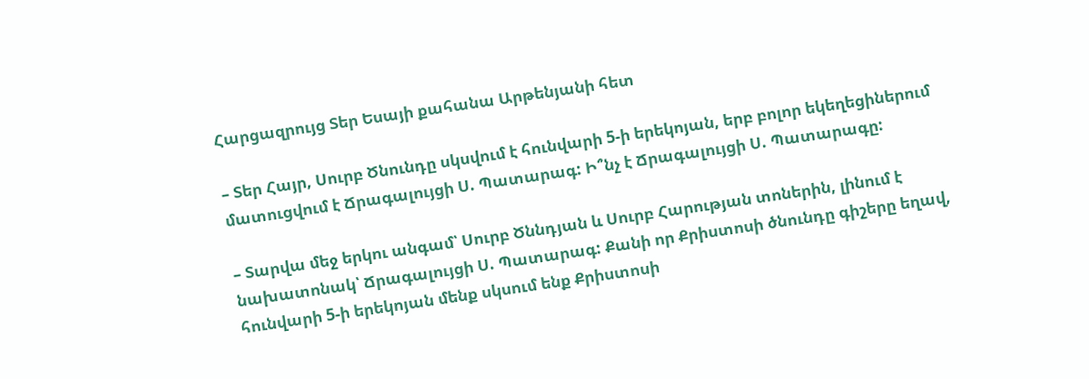Հարցազրույց Տեր Եսայի քահանա Արթենյանի հետ

– Տեր Հայր, Սուրբ Ծնունդը սկսվում է հունվարի 5-ի երեկոյան, երբ բոլոր եկեղեցիներում մատուցվում է Ճրագալույցի Ս. Պատարագ: Ի՞նչ է Ճրագալույցի Ս. Պատարագը:

– Տարվա մեջ երկու անգամ՝ Սուրբ Ծննդյան և Սուրբ Հարության տոներին, լինում է նախատոնակ՝ Ճրագալույցի Ս. Պատարագ: Քանի որ Քրիստոսի ծնունդը գիշերը եղավ, հունվարի 5-ի երեկոյան մենք սկսում ենք Քրիստոսի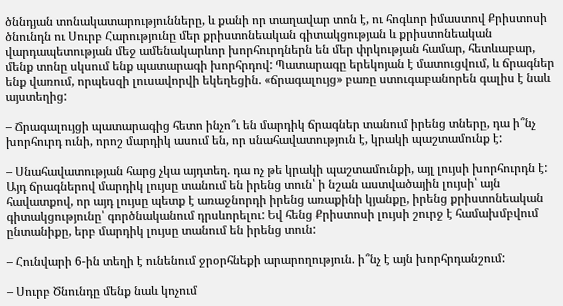ծննդյան տոնակատարությունները, և քանի որ տաղավար տոն է, ու հոգևոր իմաստով Քրիստոսի ծնունդն ու Սուրբ Հարությունը մեր քրիստոնեական գիտակցության և քրիստոնեական վարդապետության մեջ ամենակարևոր խորհուրդներն են մեր փրկության համար, հետևաբար, մենք տոնը սկսում ենք պատարագի խորհրդով: Պատարագը երեկոյան է մատուցվում, և ճրագներ ենք վառում, որպեսզի լուսավորվի եկեղեցին. «ճրագալույց» բառը ստուգաբանորեն գալիս է նաև այստեղից:

– Ճրագալույցի պատարագից հետո ինչո՞ւ են մարդիկ ճրագներ տանում իրենց տները, դա ի՞նչ խորհուրդ ունի, որոշ մարդիկ ասում են, որ սնահավատություն է, կրակի պաշտամունք է:

– Սնահավատության հարց չկա այդտեղ. դա ոչ թե կրակի պաշտամունքի, այլ լույսի խորհուրդն է: Այդ ճրագներով մարդիկ լույսը տանում են իրենց տուն՝ ի նշան աստվածային լույսի՝ այն հավատքով, որ այդ լույսը պետք է առաջնորդի իրենց առաքինի կյանքը, իրենց քրիստոնեական գիտակցությունը՝ գործնականում դրսևորելու: Եվ հենց Քրիստոսի լույսի շուրջ է համախմբվում ընտանիքը, երբ մարդիկ լույսը տանում են իրենց տուն:

– Հունվարի 6-ին տեղի է ունենում ջրօրհնեքի արարողություն. ի՞նչ է այն խորհրդանշում:

– Սուրբ Ծնունդը մենք նաև կոչում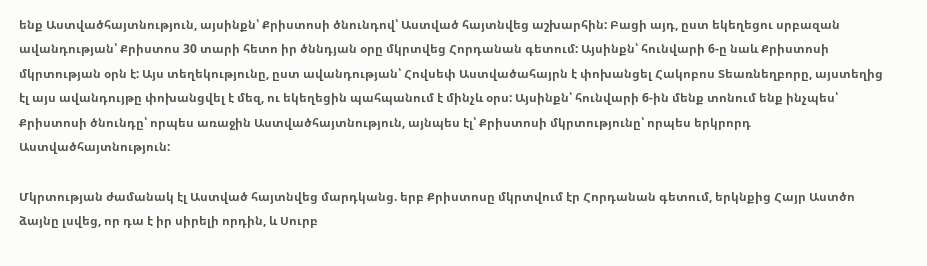ենք Աստվածհայտնություն, այսինքն՝ Քրիստոսի ծնունդով՝ Աստված հայտնվեց աշխարհին: Բացի այդ, ըստ եկեղեցու սրբազան ավանդության՝ Քրիստոս 30 տարի հետո իր ծննդյան օրը մկրտվեց Հորդանան գետում: Այսինքն՝ հունվարի 6-ը նաև Քրիստոսի մկրտության օրն է: Այս տեղեկությունը, ըստ ավանդության՝ Հովսեփ Աստվածահայրն է փոխանցել Հակոբոս Տեառնեղբորը, այստեղից էլ այս ավանդույթը փոխանցվել է մեզ, ու եկեղեցին պահպանում է մինչև օրս: Այսինքն՝ հունվարի 6-ին մենք տոնում ենք ինչպես՝ Քրիստոսի ծնունդը՝ որպես առաջին Աստվածհայտնություն, այնպես էլ՝ Քրիստոսի մկրտությունը՝ որպես երկրորդ Աստվածհայտնություն:

Մկրտության ժամանակ էլ Աստված հայտնվեց մարդկանց. երբ Քրիստոսը մկրտվում էր Հորդանան գետում, երկնքից Հայր Աստծո ձայնը լսվեց, որ դա է իր սիրելի որդին, և Սուրբ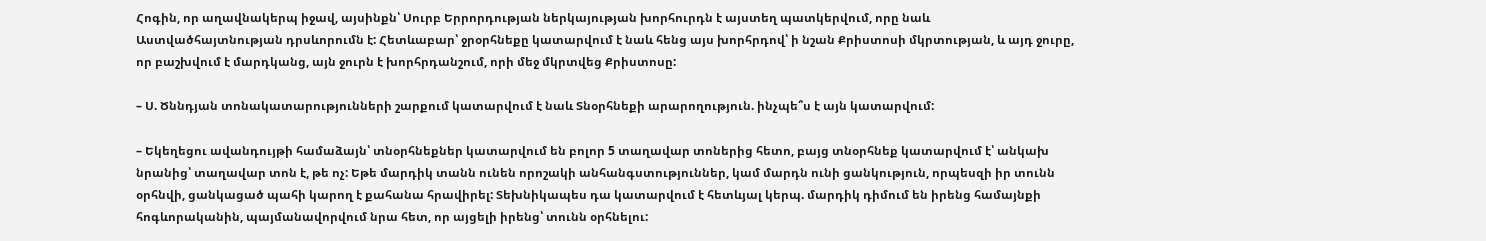Հոգին, որ աղավնակերպ իջավ, այսինքն՝ Սուրբ Երրորդության ներկայության խորհուրդն է այստեղ պատկերվում, որը նաև Աստվածհայտնության դրսևորումն է: Հետևաբար՝ ջրօրհնեքը կատարվում է նաև հենց այս խորհրդով՝ ի նշան Քրիստոսի մկրտության, և այդ ջուրը, որ բաշխվում է մարդկանց, այն ջուրն է խորհրդանշում, որի մեջ մկրտվեց Քրիստոսը:

– Ս. Ծննդյան տոնակատարությունների շարքում կատարվում է նաև Տնօրհնեքի արարողություն. ինչպե՞ս է այն կատարվում:

– Եկեղեցու ավանդույթի համաձայն՝ տնօրհնեքներ կատարվում են բոլոր 5 տաղավար տոներից հետո, բայց տնօրհնեք կատարվում է՝ անկախ նրանից՝ տաղավար տոն է, թե ոչ: Եթե մարդիկ տանն ունեն որոշակի անհանգստություններ, կամ մարդն ունի ցանկություն, որպեսզի իր տունն օրհնվի, ցանկացած պահի կարող է քահանա հրավիրել: Տեխնիկապես դա կատարվում է հետևյալ կերպ. մարդիկ դիմում են իրենց համայնքի հոգևորականին, պայմանավորվում նրա հետ, որ այցելի իրենց՝ տունն օրհնելու: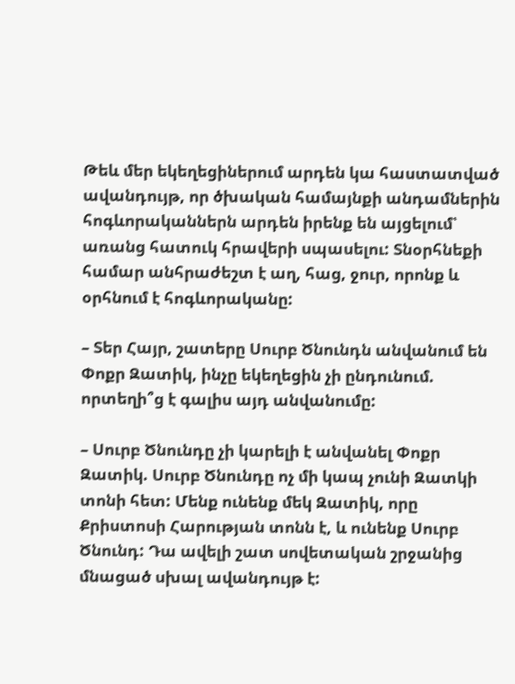Թեև մեր եկեղեցիներում արդեն կա հաստատված ավանդույթ, որ ծխական համայնքի անդամներին հոգևորականներն արդեն իրենք են այցելում՝ առանց հատուկ հրավերի սպասելու: Տնօրհնեքի համար անհրաժեշտ է աղ, հաց, ջուր, որոնք և օրհնում է հոգևորականը:

– Տեր Հայր, շատերը Սուրբ Ծնունդն անվանում են Փոքր Զատիկ, ինչը եկեղեցին չի ընդունում. որտեղի՞ց է գալիս այդ անվանումը:

– Սուրբ Ծնունդը չի կարելի է անվանել Փոքր Զատիկ. Սուրբ Ծնունդը ոչ մի կապ չունի Զատկի տոնի հետ: Մենք ունենք մեկ Զատիկ, որը Քրիստոսի Հարության տոնն է, և ունենք Սուրբ Ծնունդ: Դա ավելի շատ սովետական շրջանից մնացած սխալ ավանդույթ է: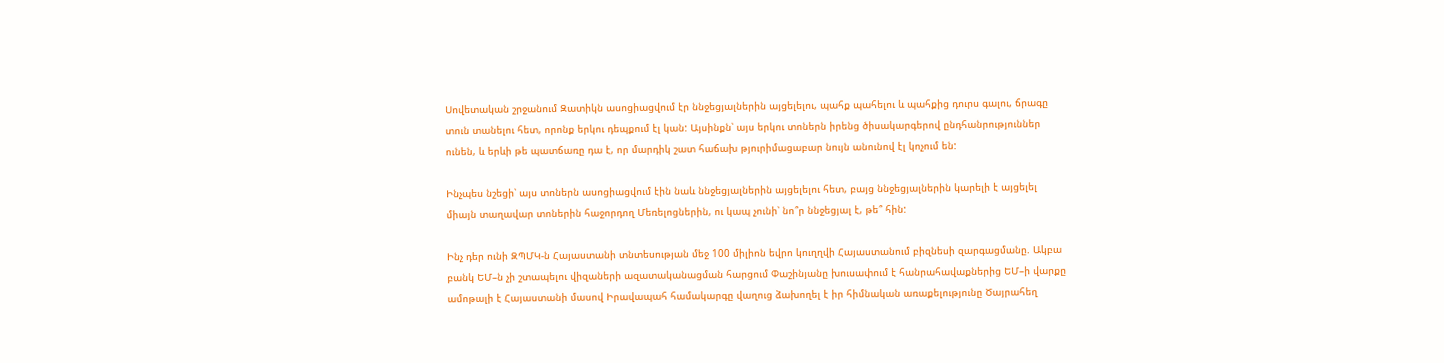Սովետական շրջանում Զատիկն ասոցիացվում էր ննջեցյալներին այցելելու, պահք պահելու և պահքից դուրս գալու, ճրագը տուն տանելու հետ, որոնք երկու դեպքում էլ կան: Այսինքն՝ այս երկու տոներն իրենց ծիսակարգերով ընդհանրություններ ունեն, և երևի թե պատճառը դա է, որ մարդիկ շատ հաճախ թյուրիմացաբար նույն անունով էլ կոչում են:

Ինչպես նշեցի՝ այս տոներն ասոցիացվում էին նաև ննջեցյալներին այցելելու հետ, բայց ննջեցյալներին կարելի է այցելել միայն տաղավար տոներին հաջորդող Մեռելոցներին, ու կապ չունի՝ նո՞ր ննջեցյալ է, թե՞ հին:

Ինչ դեր ունի ԶՊՄԿ-ն Հայաստանի տնտեսության մեջ 100 միլիոն եվրո կուղղվի Հայաստանում բիզնեսի զարգացմանը. Ակբա բանկ ԵՄ–ն չի շտապելու վիզաների ազատականացման հարցում Փաշինյանը խուսափում է հանրահավաքներից ԵՄ–ի վարքը ամոթալի է Հայաստանի մասով Իրավապահ համակարգը վաղուց ձախողել է իր հիմնական առաքելությունը Ծայրահեղ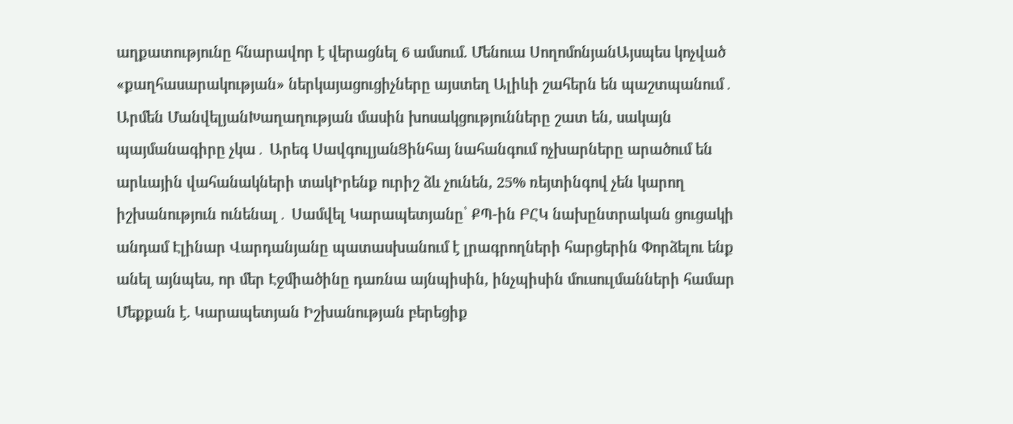աղքատությունը հնարավոր է վերացնել 6 ամսում. Մենուա ՍողոմոնյանԱյսպես կոչված «քաղհասարակության» ներկայացուցիչները այստեղ Ալիևի շահերն են պաշտպանում․ Արմեն ՄանվելյանԽաղաղության մասին խոսակցությունները շատ են, սակայն պայմանագիրը չկա․ Արեգ ՍավգուլյանՑինհայ նահանգում ոչխարները արածում են արևային վահանակների տակԻրենք ուրիշ ձև չունեն, 25% ռեյտինգով չեն կարող իշխանություն ունենալ․ Սամվել Կարապետյանը՝ ՔՊ-ին ԲՀԿ նախընտրական ցուցակի անդամ Էլինար Վարդանյանը պատասխանում է լրագրողների հարցերին Փորձելու ենք անել այնպես, որ մեր Էջմիածինը դառնա այնպիսին, ինչպիսին մուսուլմանների համար Մեքքան է. Կարապետյան Իշխանության բերեցիք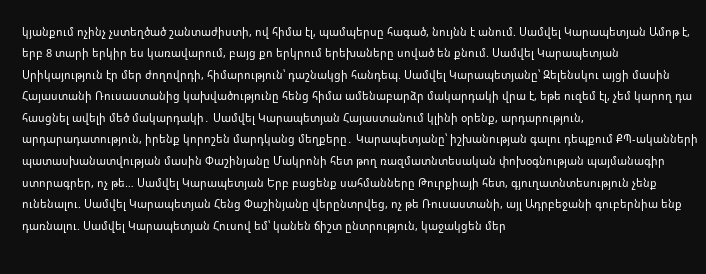կյանքում ոչինչ չստեղծած շանտաժիստի, ով հիմա էլ, պամպերսը հագած, նույնն է անում. Սամվել Կարապետյան Ամոթ է, երբ 8 տարի երկիր ես կառավարում, բայց քո երկրում երեխաները սոված են քնում. Սամվել Կարապետյան Սրիկայություն էր մեր ժողովրդի, հիմարություն՝ դաշնակցի հանդեպ. Սամվել Կարապետյանը՝ Զելենսկու այցի մասին Հայաստանի Ռուսաստանից կախվածությունը հենց հիմա ամենաբարձր մակարդակի վրա է, եթե ուզեմ էլ, չեմ կարող դա հասցնել ավելի մեծ մակարդակի․ Սամվել Կարապետյան Հայաստանում կլինի օրենք, արդարություն, արդարադատություն, իրենք կորոշեն մարդկանց մեղքերը․ Կարապետյանը՝ իշխանության գալու դեպքում ՔՊ-ականների պատասխանատվության մասին Փաշինյանը Մակրոնի հետ թող ռազմատնտեսական փոխօգնության պայմանագիր ստորագրեր, ոչ թե… Սամվել Կարապետյան Երբ բացենք սահմանները Թուրքիայի հետ, գյուղատնտեսություն չենք ունենալու. Սամվել Կարապետյան Հենց Փաշինյանը վերընտրվեց, ոչ թե Ռուսաստանի, այլ Ադրբեջանի գուբերնիա ենք դառնալու. Սամվել Կարապետյան Հուսով եմ՝ կանեն ճիշտ ընտրություն, կաջակցեն մեր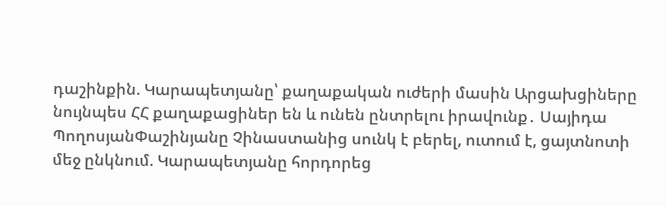դաշինքին. Կարապետյանը՝ քաղաքական ուժերի մասին Արցախցիները նույնպես ՀՀ քաղաքացիներ են և ունեն ընտրելու իրավունք․ Սայիդա ՊողոսյանՓաշինյանը Չինաստանից սունկ է բերել, ուտում է, ցայտնոտի մեջ ընկնում. Կարապետյանը հորդորեց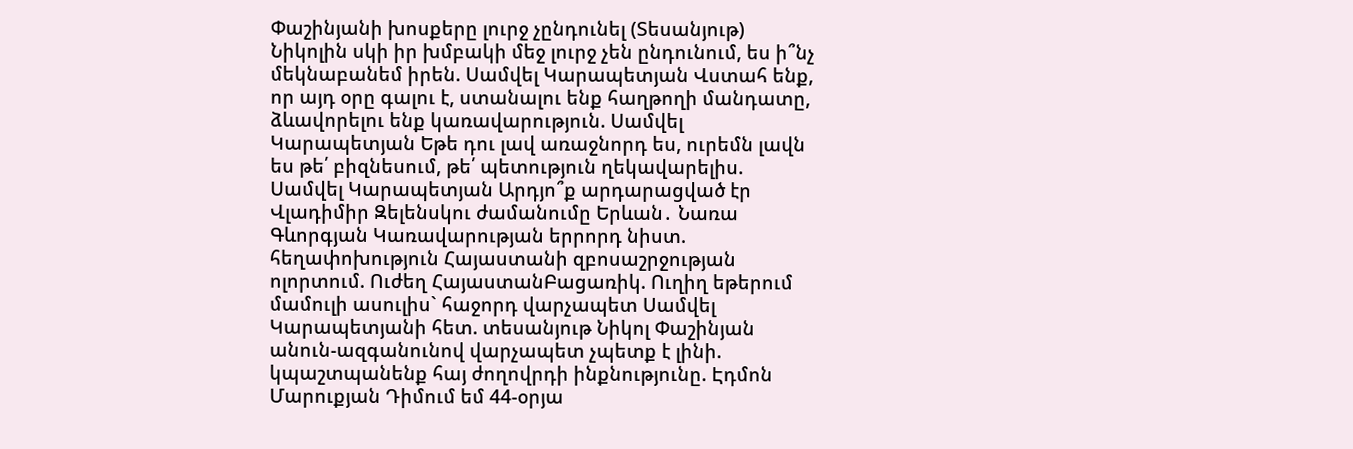Փաշինյանի խոսքերը լուրջ չընդունել (Տեսանյութ) Նիկոլին սկի իր խմբակի մեջ լուրջ չեն ընդունում, ես ի՞նչ մեկնաբանեմ իրեն. Սամվել Կարապետյան Վստահ ենք, որ այդ օրը գալու է, ստանալու ենք հաղթողի մանդատը, ձևավորելու ենք կառավարություն. Սամվել Կարապետյան Եթե դու լավ առաջնորդ ես, ուրեմն լավն ես թե՛ բիզնեսում, թե՛ պետություն ղեկավարելիս. Սամվել Կարապետյան Արդյո՞ք արդարացված էր Վլադիմիր Զելենսկու ժամանումը Երևան․ Նառա Գևորգյան Կառավարության երրորդ նիստ. հեղափոխություն Հայաստանի զբոսաշրջության ոլորտում. Ուժեղ ՀայաստանԲացառիկ. Ուղիղ եթերում մամուլի ասուլիս` հաջորդ վարչապետ Սամվել Կարապետյանի հետ. տեսանյութ Նիկոլ Փաշինյան անուն-ազգանունով վարչապետ չպետք է լինի. կպաշտպանենք հայ ժողովրդի ինքնությունը. Էդմոն Մարուքյան Դիմում եմ 44-օրյա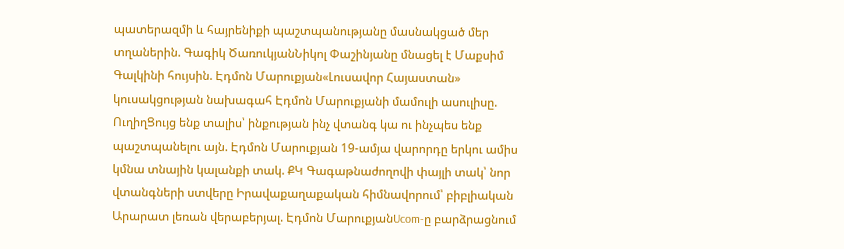պատերազմի և հայրենիքի պաշտպանությանը մասնակցած մեր տղաներին. Գագիկ ԾառուկյանՆիկոլ Փաշինյանը մնացել է Մաքսիմ Գալկինի հույսին. Էդմոն Մարուքյան«Լուսավոր Հայաստան» կուսակցության նախագահ Էդմոն Մարուքյանի մամուլի ասուլիսը. ՈւղիղՑույց ենք տալիս՝ ինքության ինչ վտանգ կա ու ինչպես ենք պաշտպանելու այն. Էդմոն Մարուքյան 19-ամյա վարորդը երկու ամիս կմնա տնային կալանքի տակ. ՔԿ Գագաթնաժողովի փայլի տակ՝ նոր վտանգների ստվերը Իրավաքաղաքական հիմնավորում՝ բիբլիական Արարատ լեռան վերաբերյալ. Էդմոն ՄարուքյանUcom-ը բարձրացնում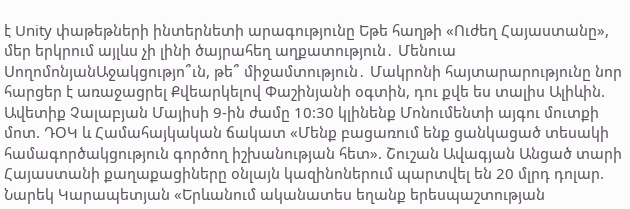է Unity փաթեթների ինտերնետի արագությունը Եթե հաղթի «Ուժեղ Հայաստանը», մեր երկրում այլևս չի լինի ծայրահեղ աղքատություն․ Մենուա ՍողոմոնյանԱջակցությո՞ւն, թե՞ միջամտություն․ Մակրոնի հայտարարությունը նոր հարցեր է առաջացրել Քվեարկելով Փաշինյանի օգտին, դու քվե ես տալիս Ալիևին. Ավետիք Չալաբյան Մայիսի 9-ին ժամը 10:30 կլինենք Մոնումենտի այգու մուտքի մոտ. ԴՕԿ և Համահայկական ճակատ «Մենք բացառում ենք ցանկացած տեսակի համագործակցություն գործող իշխանության հետ». Շուշան Ավագյան Անցած տարի Հայաստանի քաղաքացիները օնլայն կազինոներում պարտվել են 20 մլրդ դոլար. Նարեկ Կարապետյան «Երևանում ականատես եղանք երեսպաշտության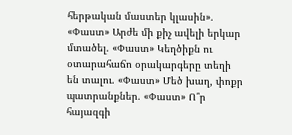հերթական մաստեր կլասին». «Փաստ» Արժե մի քիչ ավելի երկար մտածել. «Փաստ» Կեղծիքն ու օտարահաճո օրակարգերը տեղի են տալու. «Փաստ» Մեծ խաղ, փոքր պատրանքներ. «Փաստ» Ո՞ր հայազգի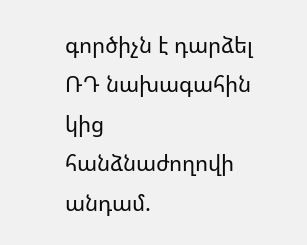գործիչն է դարձել ՌԴ նախագահին կից հանձնաժողովի անդամ.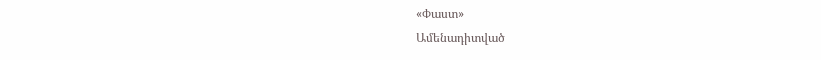«Փաստ»
Ամենադիտված